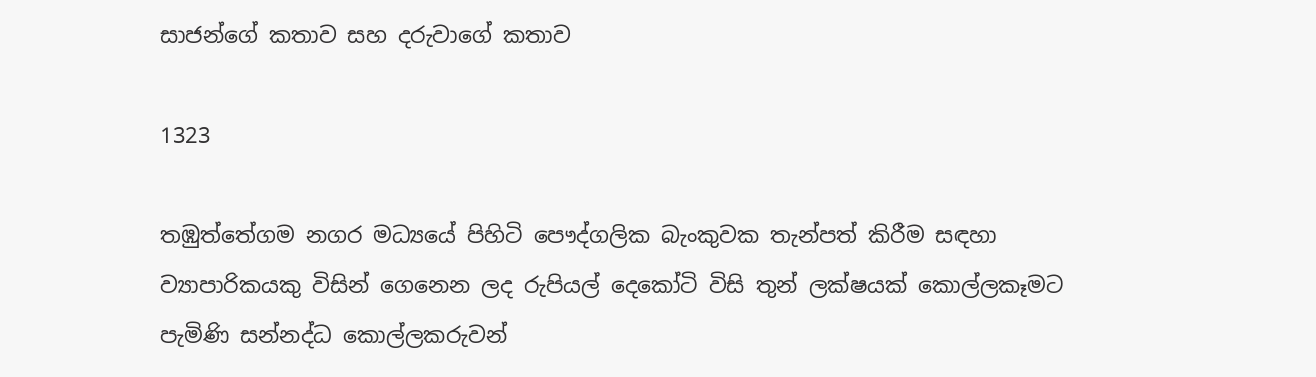සාජන්ගේ කතාව සහ දරුවාගේ කතාව

1323

තඹුත්තේගම නගර මධ්‍යයේ පිහිටි පෞද්ගලික බැංකුවක තැන්පත් කිරීම සඳහා ව්‍යාපාරිකයකු විසින් ගෙනෙන ලද රුපියල් දෙකෝටි විසි තුන් ලක්ෂයක් කොල්ලකෑමට පැමිණි සන්නද්ධ කොල්ලකරුවන්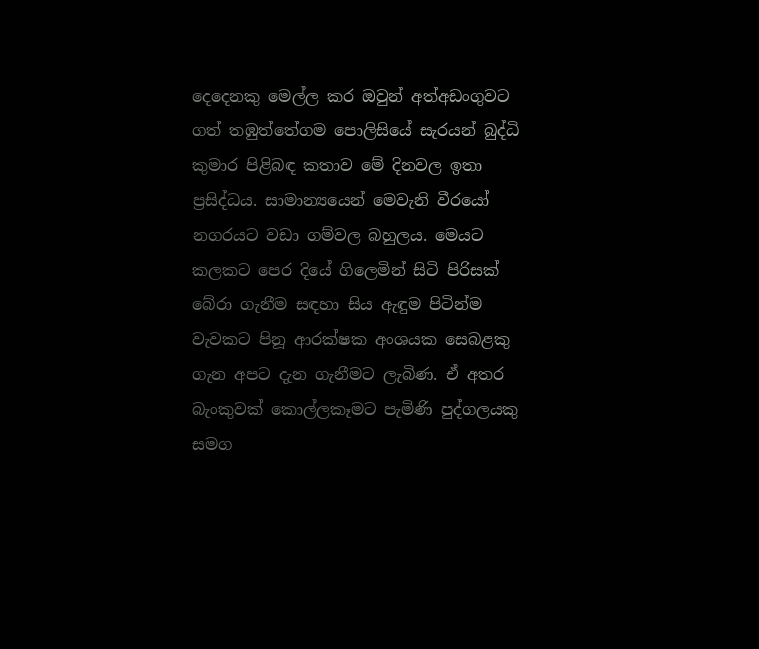දෙදෙනකු මෙල්ල කර ඔවුන් අත්අඩංගුවට ගත් තඹුත්තේගම පොලිසියේ සැරයන් බුද්ධි කුමාර පිළිබඳ කතාව මේ දිනවල ඉතා ප්‍රසිද්ධය. සාමාන්‍යයෙන් මෙවැනි වීරයෝ නගරයට වඩා ගම්වල බහුලය. මෙයට කලකට පෙර දියේ ගිලෙමින් සිටි පිරිසක් බේරා ගැනීම සඳහා සිය ඇඳුම පිටින්ම වැවකට පිනූ ආරක්ෂක අංශයක සෙබළකු ගැන අපට දැන ගැනීමට ලැබිණ. ඒ අතර බැංකුවක් කොල්ලකෑමට පැමිණි පුද්ගලයකු සමග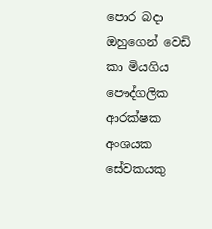පොර බදා ඔහුගෙන් වෙඩි කා මියගිය පෞද්ගලික ආරක්ෂක අංශයක සේවකයකු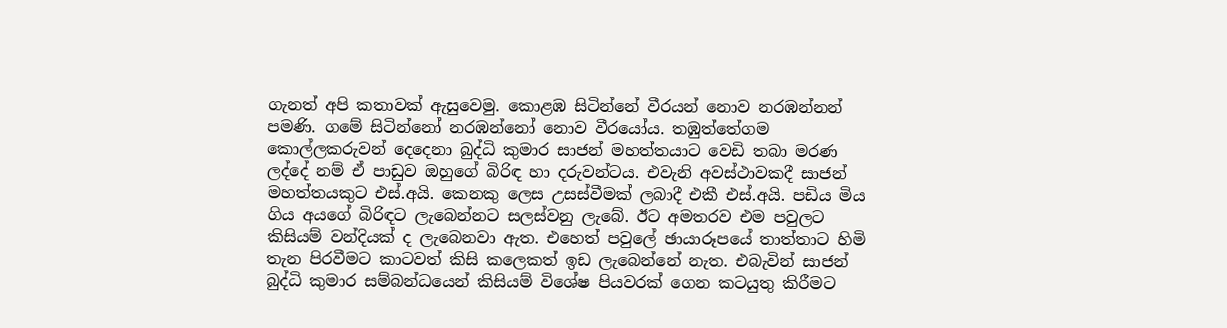ගැනත් අපි කතාවක් ඇසුවෙමු. කොළඹ සිටින්නේ වීරයන් නොව නරඹන්නන් පමණි. ගමේ සිටින්නෝ නරඹන්නෝ නොව වීරයෝය. තඹුත්තේගම කොල්ලකරුවන් දෙදෙනා බුද්ධි කුමාර සාජන් මහත්තයාට වෙඩි තබා මරණ ලද්දේ නම් ඒ පාඩුව ඔහුගේ බිරිඳ හා දරුවන්ටය. එවැනි අවස්ථාවකදී සාජන් මහත්තයකුට එස්.අයි. කෙනකු ලෙස උසස්වීමක් ලබාදී එකී එස්.අයි. පඩිය මිය ගිය අයගේ බිරිඳට ලැබෙන්නට සලස්වනු ලැබේ. ඊට අමතරව එම පවුලට කිසියම් වන්දියක් ද ලැබෙනවා ඇත. එහෙත් පවුලේ ඡායාරූපයේ තාත්තාට හිමි තැන පිරවීමට කාටවත් කිසි කලෙකත් ඉඩ ලැබෙන්නේ නැත. එබැවින් සාජන් බුද්ධි කුමාර සම්බන්ධයෙන් කිසියම් විශේෂ පියවරක් ගෙන කටයුතු කිරීමට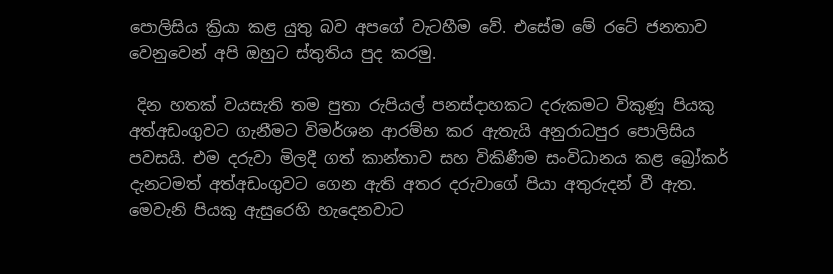පොලිසිය ක්‍රියා කළ යුතු බව අපගේ වැටහීම වේ. එසේම මේ රටේ ජනතාව වෙනුවෙන් අපි ඔහුට ස්තුතිය පුද කරමු.

 දින හතක් වයසැති තම පුතා රුපියල් පනස්දාහකට දරුකමට විකුණූ පියකු අත්අඩංගුවට ගැනීමට විමර්ශන ආරම්භ කර ඇතැයි අනුරාධපුර පොලිසිය පවසයි. එම දරුවා මිලදී ගත් කාන්තාව සහ විකිණීම සංවිධානය කළ බ්‍රෝකර් දැනටමත් අත්අඩංගුවට ගෙන ඇති අතර දරුවාගේ පියා අතුරුදන් වී ඇත. මෙවැනි පියකු ඇසුරෙහි හැදෙනවාට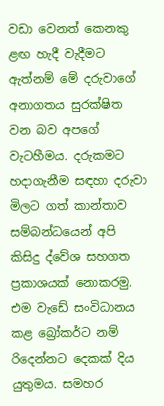වඩා වෙනත් කෙනකු ළඟ හැදී වැදීමට ඇත්නම් මේ දරුවාගේ අනාගතය සුරක්ෂිත වන බව අපගේ වැටහීමය. දරුකමට හදාගැනීම සඳහා දරුවා මිලට ගත් කාන්තාව සම්බන්ධයෙන් අපි කිසිදු ද්වේශ සහගත ප්‍රකාශයක් නොකරමු. එම වැඩේ සංවිධානය කළ බ්‍රෝකර්ට නම් රිදෙන්නට දෙකක් දිය යුතුමය. සමහර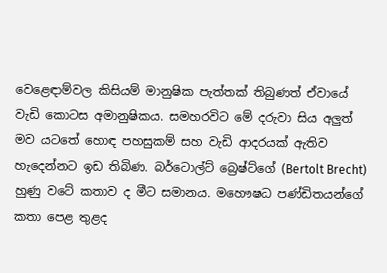වෙළෙඳාම්වල කිසියම් මානුෂික පැත්තක් තිබුණත් ඒවායේ වැඩි කොටස අමානුෂිකය. සමහරවිට මේ දරුවා සිය අලුත් මව යටතේ හොඳ පහසුකම් සහ වැඩි ආදරයක් ඇතිව හැදෙන්නට ඉඩ තිබිණ. බර්ටොල්ට් බ්‍රෙෂ්ට්ගේ (Bertolt Brecht) හුණු වටේ කතාව ද මීට සමානය. මහෞෂධ පණ්ඩිතයන්ගේ කතා පෙළ තුළද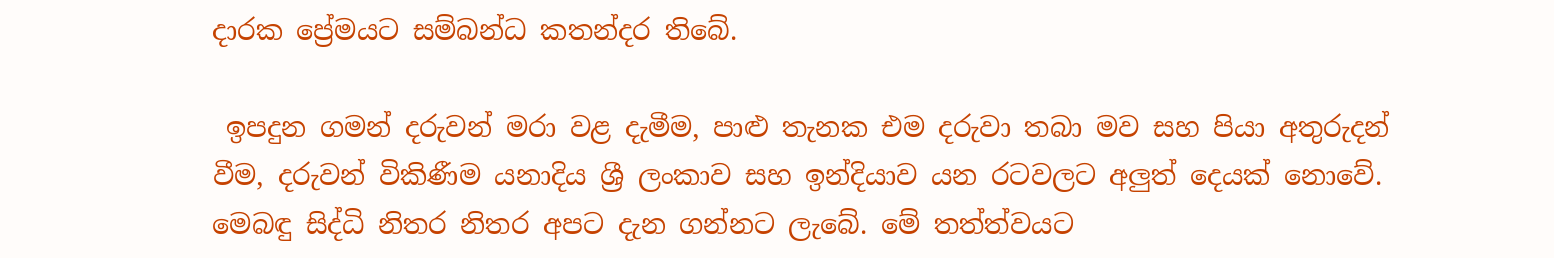දාරක ප්‍රේමයට සම්බන්ධ කතන්දර තිබේ.

 ඉපදුන ගමන් දරුවන් මරා වළ දැමීම, පාළු තැනක එම දරුවා තබා මව සහ පියා අතුරුදන් වීම, දරුවන් විකිණීම යනාදිය ශ්‍රී ලංකාව සහ ඉන්දියාව යන රටවලට අලුත් දෙයක් නොවේ. මෙබඳු සිද්ධි නිතර නිතර අපට දැන ගන්නට ලැබේ. මේ තත්ත්වයට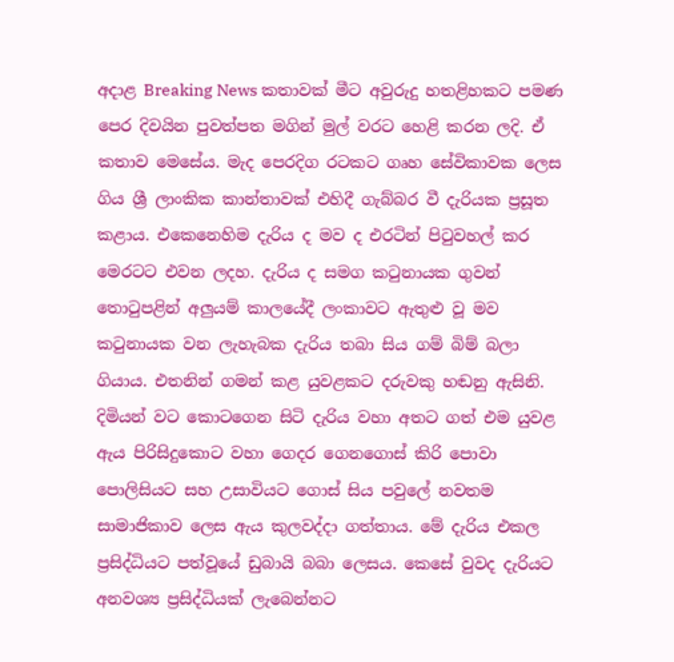අදාළ Breaking News කතාවක් මීට අවුරුදු හතළිහකට පමණ පෙර දිවයින පුවත්පත මගින් මුල් වරට හෙළි කරන ලදි. ඒ කතාව මෙසේය. මැද පෙරදිග රටකට ගෘහ සේවිකාවක ලෙස ගිය ශ්‍රී ලාංකික කාන්තාවක් එහිදී ගැබ්බර වී දැරියක ප්‍රසූත කළාය. එකෙනෙහිම දැරිය ද මව ද එරටින් පිටුවහල් කර මෙරටට එවන ලදහ. දැරිය ද සමග කටුනායක ගුවන් තොටුපළින් අලුයම් කාලයේදී ලංකාවට ඇතුළු වූ මව කටුනායක වන ලැහැබක දැරිය තබා සිය ගම් බිම් බලා ගියාය. එතනින් ගමන් කළ යුවළකට දරුවකු හඬනු ඇසිනි. දිමියන් වට කොටගෙන සිටි දැරිය වහා අතට ගත් එම යුවළ ඇය පිරිසිදුකොට වහා ගෙදර ගෙනගොස් කිරි පොවා පොලිසියට සහ උසාවියට ගොස් සිය පවුලේ නවතම සාමාජිකාව ලෙස ඇය කුලවද්දා ගත්තාය. මේ දැරිය එකල ප්‍රසිද්ධියට පත්වූයේ ඩුබායි බබා ලෙසය. කෙසේ වුවද දැරියට අනවශ්‍ය ප්‍රසිද්ධියක් ලැබෙන්නට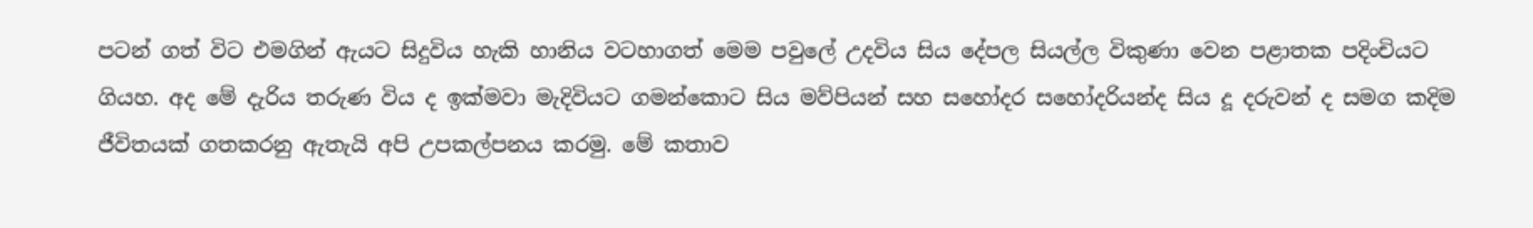පටන් ගත් විට එමගින් ඇයට සිදුවිය හැකි හානිය වටහාගත් මෙම පවුලේ උදවිය සිය දේපල සියල්ල විකුණා වෙන පළාතක පදිංචියට ගියහ. අද මේ දැරිය තරුණ විය ද ඉක්මවා මැදිවියට ගමන්කොට සිය මව්පියන් සහ සහෝදර සහෝදරියන්ද සිය දූ දරුවන් ද සමග කදිම ජීවිතයක් ගතකරනු ඇතැයි අපි උපකල්පනය කරමු. මේ කතාව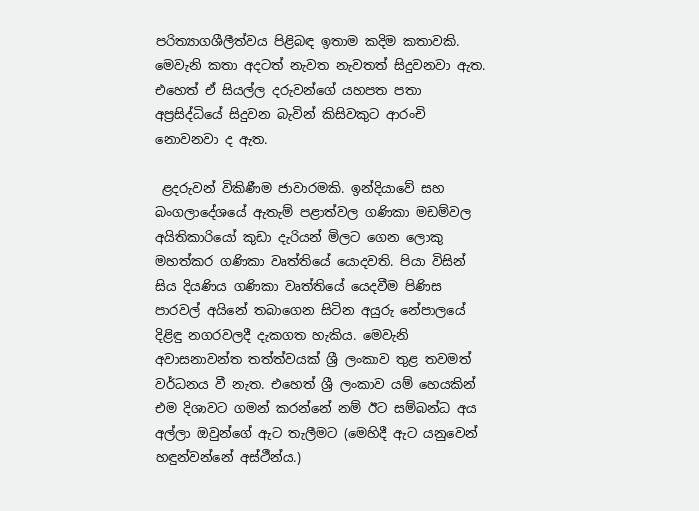පරිත්‍යාගශීලීත්වය පිළිබඳ ඉතාම කදිම කතාවකි. මෙවැනි කතා අදටත් නැවත නැවතත් සිදුවනවා ඇත. එහෙත් ඒ සියල්ල දරුවන්ගේ යහපත පතා අප්‍රසිද්ධියේ සිදුවන බැවින් කිසිවකුට ආරංචි නොවනවා ද ඇත.

 ළදරුවන් විකිණීම ජාවාරමකි. ඉන්දියාවේ සහ බංගලාදේශයේ ඇතැම් පළාත්වල ගණිකා මඩම්වල අයිතිකාරියෝ කුඩා දැරියන් මිලට ගෙන ලොකු මහත්කර ගණිකා වෘත්තියේ යොදවති. පියා විසින් සිය දියණිය ගණිකා වෘත්තියේ යෙදවීම පිණිස පාරවල් අයිනේ තබාගෙන සිටින අයුරු නේපාලයේ දිළිඳු නගරවලදී දැකගත හැකිය. මෙවැනි අවාසනාවන්ත තත්ත්වයක් ශ්‍රී ලංකාව තුළ තවමත් වර්ධනය වී නැත. එහෙත් ශ්‍රී ලංකාව යම් හෙයකින් එම දිශාවට ගමන් කරන්නේ නම් ඊට සම්බන්ධ අය අල්ලා ඔවුන්ගේ ඇට තැලීමට (මෙහිදී ඇට යනුවෙන් හඳුන්වන්නේ අස්ථීන්ය.)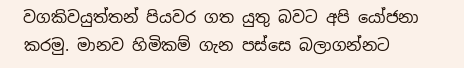වගකිවයුත්තන් පියවර ගත යුතු බවට අපි යෝජනා කරමු. මානව හිමිකම් ගැන පස්සෙ බලාගන්නට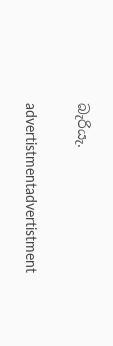බැරියැ.

advertistmentadvertistment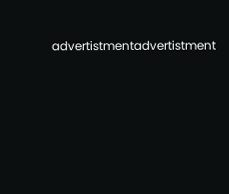advertistmentadvertistment